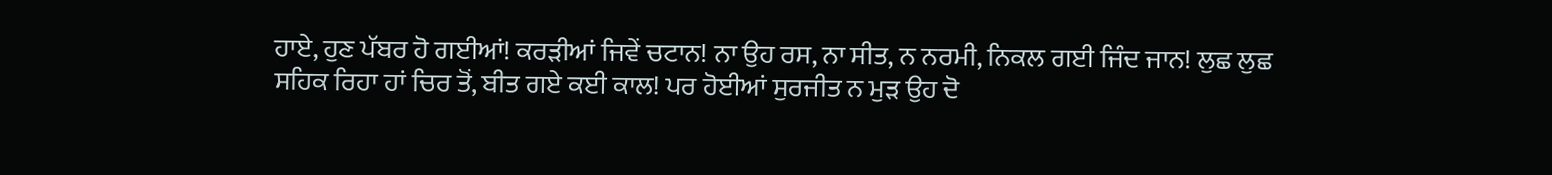ਹਾਏ, ਹੁਣ ਪੱਬਰ ਹੋ ਗਈਆਂ! ਕਰੜੀਆਂ ਜਿਵੇਂ ਚਟਾਨ! ਨਾ ਉਹ ਰਸ, ਨਾ ਸੀਤ, ਨ ਨਰਮੀ, ਨਿਕਲ ਗਈ ਜਿੰਦ ਜਾਨ! ਲੁਛ ਲੁਛ ਸਹਿਕ ਰਿਹਾ ਹਾਂ ਚਿਰ ਤੋਂ, ਬੀਤ ਗਏ ਕਈ ਕਾਲ! ਪਰ ਹੋਈਆਂ ਸੁਰਜੀਤ ਨ ਮੁੜ ਉਹ ਦੋ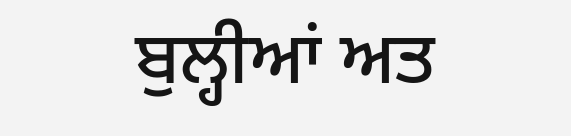ਬੁਲ੍ਹੀਆਂ ਅਤ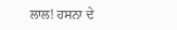ਲਾਲ! ਹਸਨਾ ਦੇ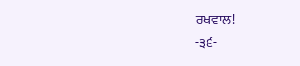ਰਖਵਾਲ!
-੩੬-